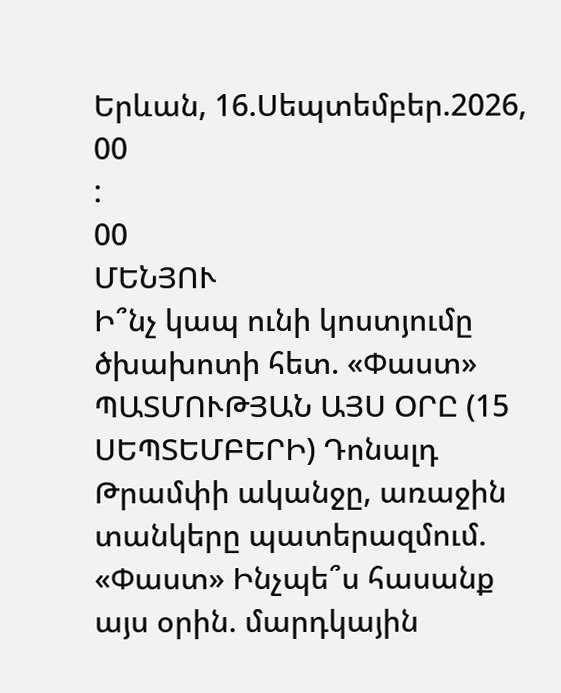Երևան, 16.Սեպտեմբեր.2026,
00
:
00
ՄԵՆՅՈՒ
Ի՞նչ կապ ունի կոստյումը ծխախոտի հետ. «Փաստ» ՊԱՏՄՈՒԹՅԱՆ ԱՅՍ ՕՐԸ (15 ՍԵՊՏԵՄԲԵՐԻ) Դոնալդ Թրամփի ականջը, առաջին տանկերը պատերազմում. «Փաստ» Ինչպե՞ս հասանք այս օրին. մարդկային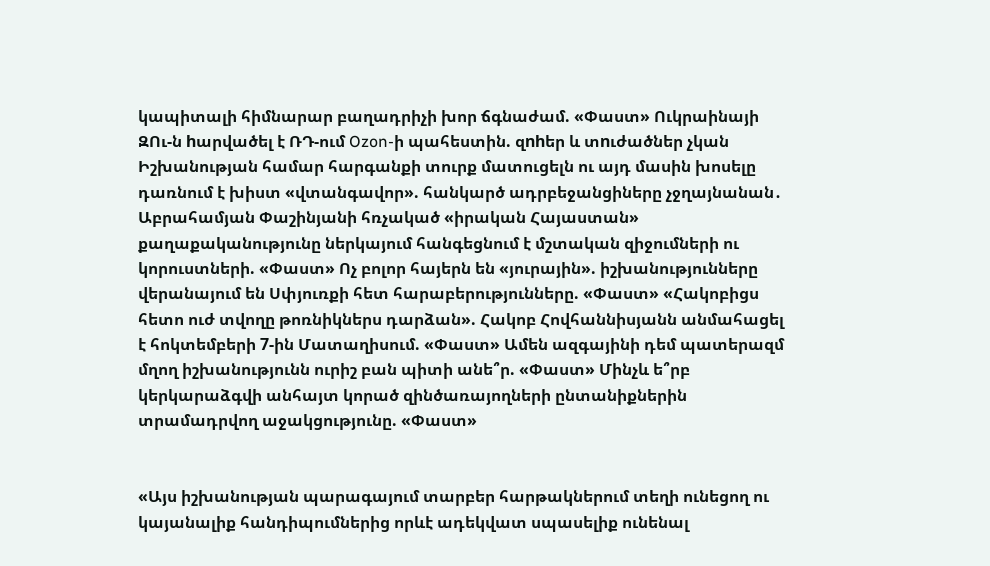կապիտալի հիմնարար բաղադրիչի խոր ճգնաժամ. «Փաստ» Ուկրաինայի ԶՈւ-ն hարվածել է ՌԴ-ում Ozon-ի պահեստին. զnhեր և տnւժածներ չկան Իշխանության համար հարգանքի տուրք մատուցելն ու այդ մասին խոսելը դառնում է խիստ «վտանգավոր». հանկարծ ադրբեջանցիները չջղայնանան․ Աբրահամյան Փաշինյանի հռչակած «իրական Հայաստան» քաղաքականությունը ներկայում հանգեցնում է մշտական զիջումների ու կորուստների. «Փաստ» Ոչ բոլոր հայերն են «յուրային». իշխանությունները վերանայում են Սփյուռքի հետ հարաբերությունները. «Փաստ» «Հակոբիցս հետո ուժ տվողը թոռնիկներս դարձան». Հակոբ Հովհաննիսյանն անմահացել է հոկտեմբերի 7-ին Մատաղիսում. «Փաստ» Ամեն ազգայինի դեմ պատերազմ մղող իշխանությունն ուրիշ բան պիտի անե՞ր. «Փաստ» Մինչև ե՞րբ կերկարաձգվի անհայտ կորած զինծառայողների ընտանիքներին տրամադրվող աջակցությունը. «Փաստ»


«Այս իշխանության պարագայում տարբեր հարթակներում տեղի ունեցող ու կայանալիք հանդիպումներից որևէ ադեկվատ սպասելիք ունենալ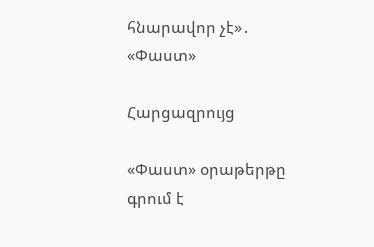հնարավոր չէ»․ «Փաստ»

Հարցազրույց

«Փաստ» օրաթերթը գրում է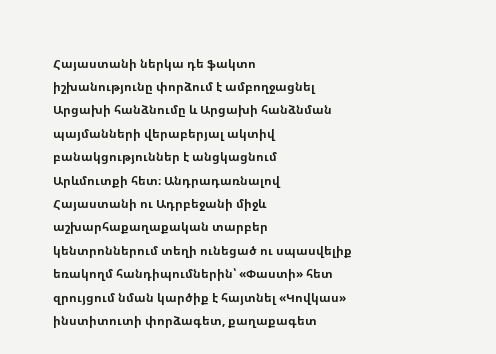Հայաստանի ներկա դե ֆակտո իշխանությունը փորձում է ամբողջացնել Արցախի հանձնումը և Արցախի հանձնման պայմանների վերաբերյալ ակտիվ բանակցություններ է անցկացնում Արևմուտքի հետ։ Անդրադառնալով Հայաստանի ու Ադրբեջանի միջև աշխարհաքաղաքական տարբեր կենտրոններում տեղի ունեցած ու սպասվելիք եռակողմ հանդիպումներին՝ «Փաստի» հետ զրույցում նման կարծիք է հայտնել «Կովկաս» ինստիտուտի փորձագետ, քաղաքագետ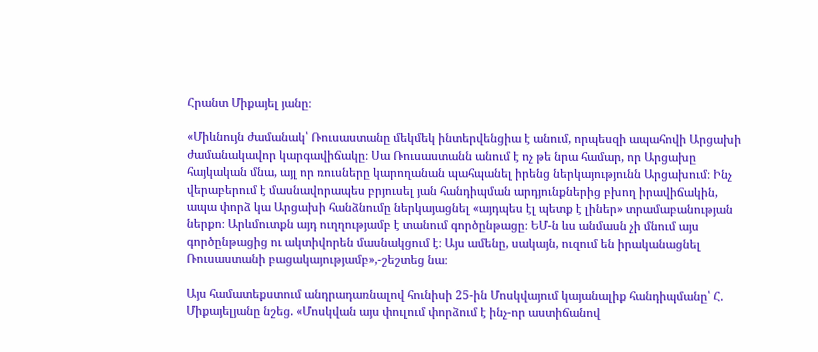Հրանտ Միքայել յանը։

«Միևնույն ժամանակ՝ Ռուսաստանը մեկմեկ ինտերվենցիա է անում, որպեսզի ապահովի Արցախի ժամանակավոր կարգավիճակը։ Սա Ռուսաստանն անում է ոչ թե նրա համար, որ Արցախը հայկական մնա, այլ որ ռուսները կարողանան պահպանել իրենց ներկայությունն Արցախում։ Ինչ վերաբերում է մասնավորապես բրյուսել յան հանդիպման արդյունքներից բխող իրավիճակին, ապա փորձ կա Արցախի հանձնումը ներկայացնել «այդպես էլ պետք է լիներ» տրամաբանության ներքո։ Արևմուտքն այդ ուղղությամբ է տանում գործընթացը։ ԵՄ-ն ևս անմասն չի մնում այս գործընթացից ու ակտիվորեն մասնակցում է։ Այս ամենը, սակայն, ուզում են իրականացնել Ռուսաստանի բացակայությամբ»,-շեշտեց նա։

Այս համատեքստում անդրադառնալով հունիսի 25-ին Մոսկվայում կայանալիք հանդիպմանը՝ Հ. Միքայելյանը նշեց. «Մոսկվան այս փուլում փորձում է ինչ-որ աստիճանով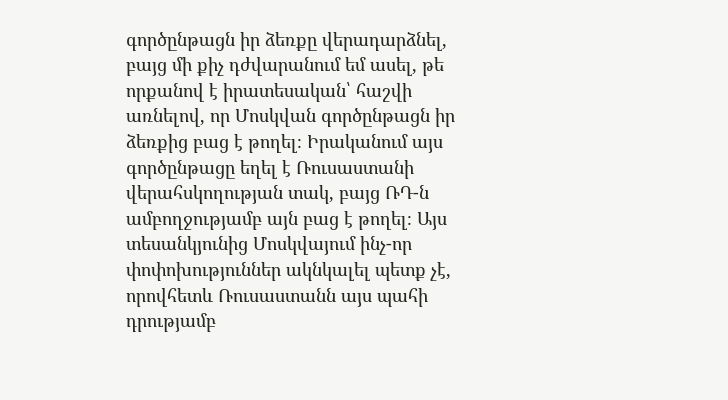գործընթացն իր ձեռքը վերադարձնել, բայց մի քիչ դժվարանում եմ ասել, թե որքանով է իրատեսական՝ հաշվի առնելով, որ Մոսկվան գործընթացն իր ձեռքից բաց է թողել։ Իրականում այս գործընթացը եղել է Ռուսաստանի վերահսկողության տակ, բայց ՌԴ-ն ամբողջությամբ այն բաց է թողել։ Այս տեսանկյունից Մոսկվայում ինչ-որ փոփոխություններ ակնկալել պետք չէ, որովհետև Ռուսաստանն այս պահի դրությամբ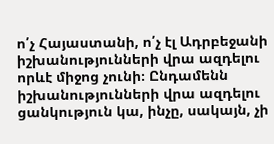ո՛չ Հայաստանի, ո՛չ էլ Ադրբեջանի իշխանությունների վրա ազդելու որևէ միջոց չունի։ Ընդամենն իշխանությունների վրա ազդելու ցանկություն կա, ինչը, սակայն, չի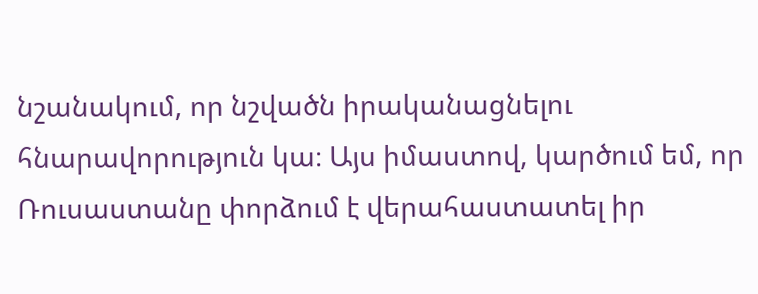նշանակում, որ նշվածն իրականացնելու հնարավորություն կա։ Այս իմաստով, կարծում եմ, որ Ռուսաստանը փորձում է վերահաստատել իր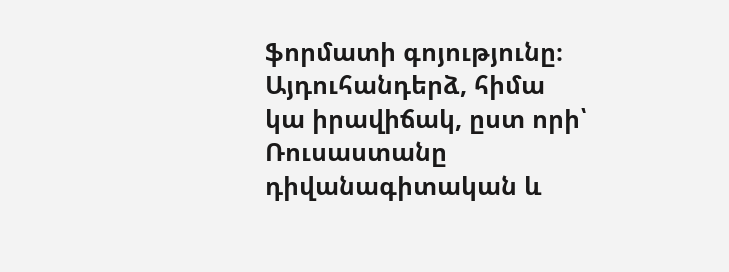ֆորմատի գոյությունը։ Այդուհանդերձ, հիմա կա իրավիճակ, ըստ որի՝ Ռուսաստանը դիվանագիտական և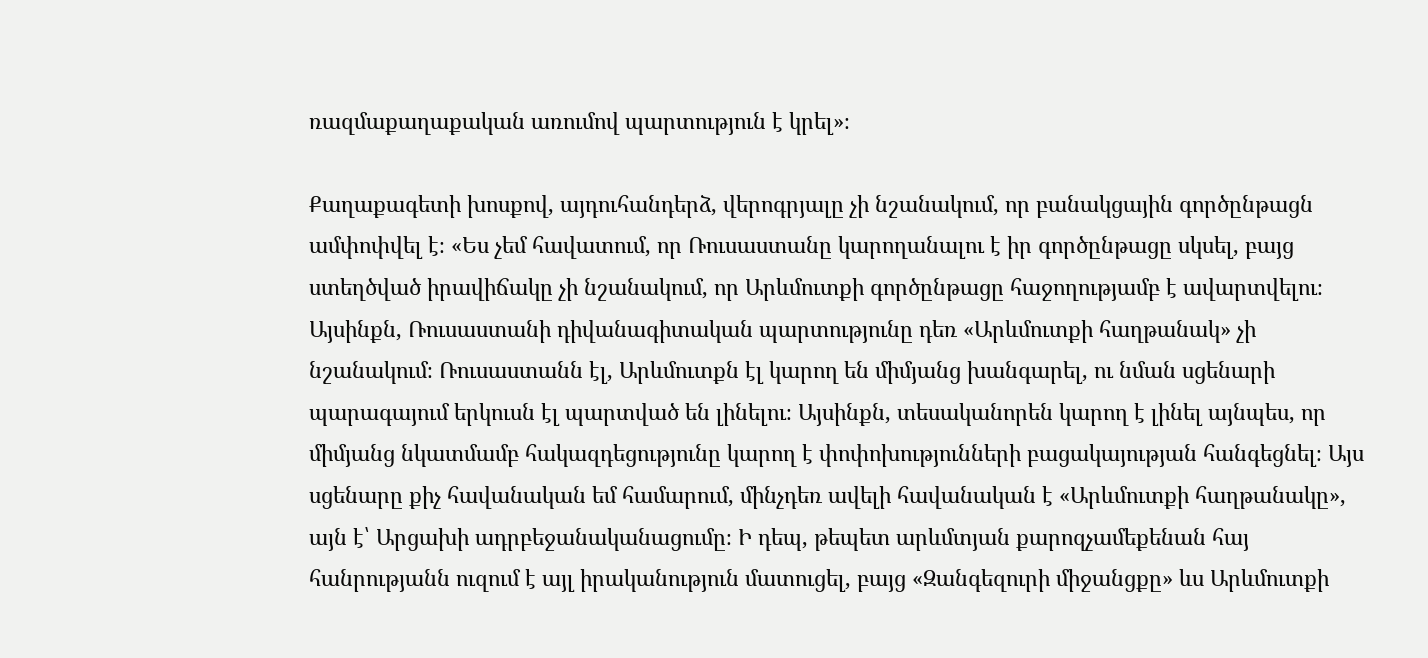ռազմաքաղաքական առումով պարտություն է կրել»։

Քաղաքագետի խոսքով, այդուհանդերձ, վերոգրյալը չի նշանակում, որ բանակցային գործընթացն ամփոփվել է։ «Ես չեմ հավատում, որ Ռուսաստանը կարողանալու է իր գործընթացը սկսել, բայց ստեղծված իրավիճակը չի նշանակում, որ Արևմուտքի գործընթացը հաջողությամբ է ավարտվելու։ Այսինքն, Ռուսաստանի դիվանագիտական պարտությունը դեռ «Արևմուտքի հաղթանակ» չի նշանակում։ Ռուսաստանն էլ, Արևմուտքն էլ կարող են միմյանց խանգարել, ու նման սցենարի պարագայում երկուսն էլ պարտված են լինելու։ Այսինքն, տեսականորեն կարող է լինել այնպես, որ միմյանց նկատմամբ հակազդեցությունը կարող է փոփոխությունների բացակայության հանգեցնել։ Այս սցենարը քիչ հավանական եմ համարում, մինչդեռ ավելի հավանական է «Արևմուտքի հաղթանակը», այն է՝ Արցախի ադրբեջանականացումը։ Ի դեպ, թեպետ արևմտյան քարոզչամեքենան հայ հանրությանն ուզում է այլ իրականություն մատուցել, բայց «Զանգեզուրի միջանցքը» ևս Արևմուտքի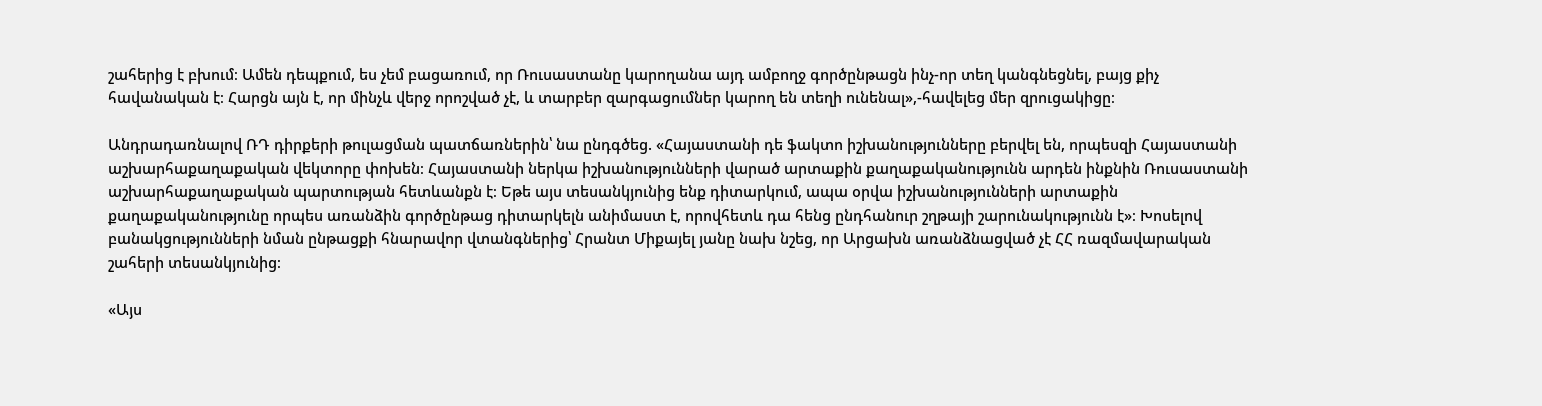շահերից է բխում։ Ամեն դեպքում, ես չեմ բացառում, որ Ռուսաստանը կարողանա այդ ամբողջ գործընթացն ինչ-որ տեղ կանգնեցնել, բայց քիչ հավանական է։ Հարցն այն է, որ մինչև վերջ որոշված չէ, և տարբեր զարգացումներ կարող են տեղի ունենալ»,-հավելեց մեր զրուցակիցը։

Անդրադառնալով ՌԴ դիրքերի թուլացման պատճառներին՝ նա ընդգծեց. «Հայաստանի դե ֆակտո իշխանությունները բերվել են, որպեսզի Հայաստանի աշխարհաքաղաքական վեկտորը փոխեն։ Հայաստանի ներկա իշխանությունների վարած արտաքին քաղաքականությունն արդեն ինքնին Ռուսաստանի աշխարհաքաղաքական պարտության հետևանքն է։ Եթե այս տեսանկյունից ենք դիտարկում, ապա օրվա իշխանությունների արտաքին քաղաքականությունը որպես առանձին գործընթաց դիտարկելն անիմաստ է, որովհետև դա հենց ընդհանուր շղթայի շարունակությունն է»։ Խոսելով բանակցությունների նման ընթացքի հնարավոր վտանգներից՝ Հրանտ Միքայել յանը նախ նշեց, որ Արցախն առանձնացված չէ ՀՀ ռազմավարական շահերի տեսանկյունից։

«Այս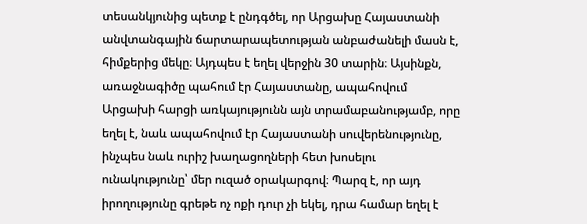տեսանկյունից պետք է ընդգծել, որ Արցախը Հայաստանի անվտանգային ճարտարապետության անբաժանելի մասն է, հիմքերից մեկը։ Այդպես է եղել վերջին 30 տարին։ Այսինքն, առաջնագիծը պահում էր Հայաստանը, ապահովում Արցախի հարցի առկայությունն այն տրամաբանությամբ, որը եղել է, նաև ապահովում էր Հայաստանի սուվերենությունը, ինչպես նաև ուրիշ խաղացողների հետ խոսելու ունակությունը՝ մեր ուզած օրակարգով։ Պարզ է, որ այդ իրողությունը գրեթե ոչ ոքի դուր չի եկել, դրա համար եղել է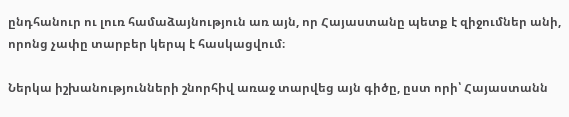ընդհանուր ու լուռ համաձայնություն առ այն, որ Հայաստանը պետք է զիջումներ անի, որոնց չափը տարբեր կերպ է հասկացվում։

Ներկա իշխանությունների շնորհիվ առաջ տարվեց այն գիծը, ըստ որի՝ Հայաստանն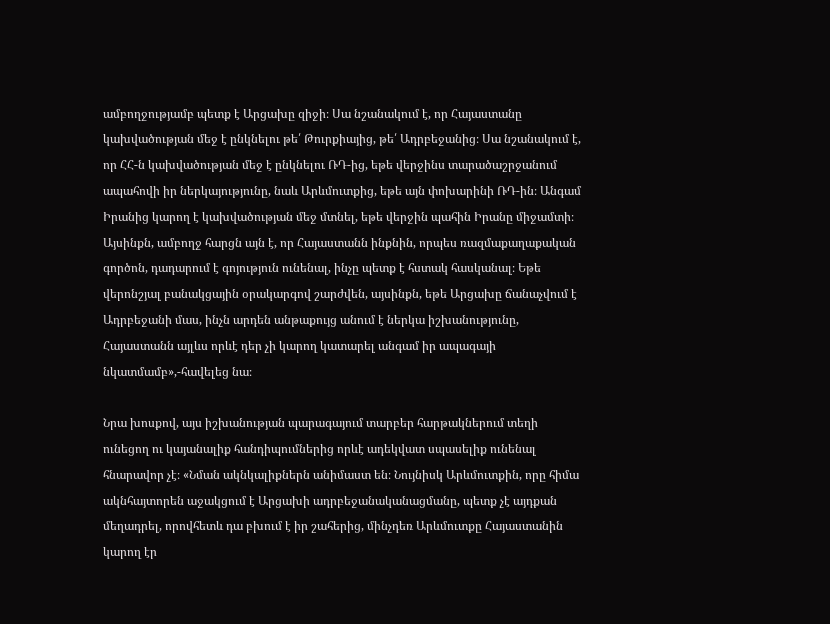ամբողջությամբ պետք է Արցախը զիջի։ Սա նշանակում է, որ Հայաստանը կախվածության մեջ է ընկնելու թե՛ Թուրքիայից, թե՛ Ադրբեջանից։ Սա նշանակում է, որ ՀՀ-ն կախվածության մեջ է ընկնելու ՌԴ-ից, եթե վերջինս տարածաշրջանում ապահովի իր ներկայությունը, նաև Արևմուտքից, եթե այն փոխարինի ՌԴ-ին։ Անգամ Իրանից կարող է կախվածության մեջ մտնել, եթե վերջին պահին Իրանը միջամտի։ Այսինքն, ամբողջ հարցն այն է, որ Հայաստանն ինքնին, որպես ռազմաքաղաքական գործոն, դադարում է գոյություն ունենալ, ինչը պետք է հստակ հասկանալ։ Եթե վերոնշյալ բանակցային օրակարգով շարժվեն, այսինքն, եթե Արցախը ճանաչվում է Ադրբեջանի մաս, ինչն արդեն անթաքույց անում է ներկա իշխանությունը, Հայաստանն այլևս որևէ դեր չի կարող կատարել անգամ իր ապագայի նկատմամբ»,-հավելեց նա։

Նրա խոսքով, այս իշխանության պարագայում տարբեր հարթակներում տեղի ունեցող ու կայանալիք հանդիպումներից որևէ ադեկվատ սպասելիք ունենալ հնարավոր չէ։ «Նման ակնկալիքներն անիմաստ են։ Նույնիսկ Արևմուտքին, որը հիմա ակնհայտորեն աջակցում է Արցախի ադրբեջանականացմանը, պետք չէ այդքան մեղադրել, որովհետև դա բխում է իր շահերից, մինչդեռ Արևմուտքը Հայաստանին կարող էր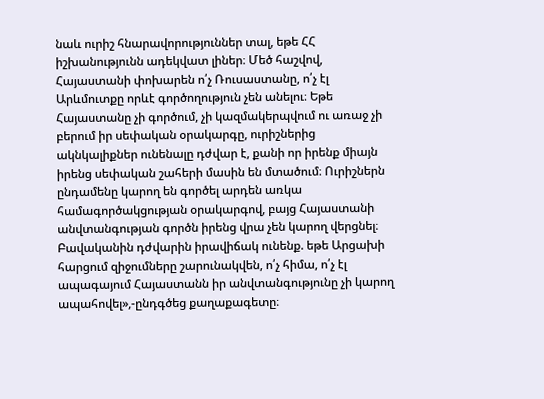նաև ուրիշ հնարավորություններ տալ, եթե ՀՀ իշխանությունն ադեկվատ լիներ։ Մեծ հաշվով, Հայաստանի փոխարեն ո՛չ Ռուսաստանը, ո՛չ էլ Արևմուտքը որևէ գործողություն չեն անելու։ Եթե Հայաստանը չի գործում, չի կազմակերպվում ու առաջ չի բերում իր սեփական օրակարգը, ուրիշներից ակնկալիքներ ունենալը դժվար է, քանի որ իրենք միայն իրենց սեփական շահերի մասին են մտածում։ Ուրիշներն ընդամենը կարող են գործել արդեն առկա համագործակցության օրակարգով, բայց Հայաստանի անվտանգության գործն իրենց վրա չեն կարող վերցնել։ Բավականին դժվարին իրավիճակ ունենք. եթե Արցախի հարցում զիջումները շարունակվեն, ո՛չ հիմա, ո՛չ էլ ապագայում Հայաստանն իր անվտանգությունը չի կարող ապահովել»,-ընդգծեց քաղաքագետը։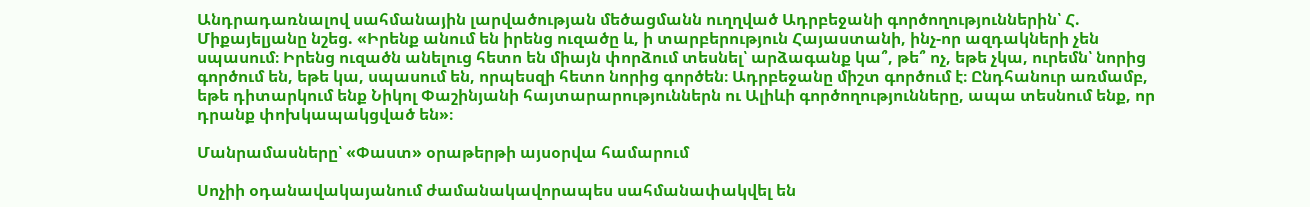Անդրադառնալով սահմանային լարվածության մեծացմանն ուղղված Ադրբեջանի գործողություններին՝ Հ. Միքայելյանը նշեց. «Իրենք անում են իրենց ուզածը և, ի տարբերություն Հայաստանի, ինչ-որ ազդակների չեն սպասում։ Իրենց ուզածն անելուց հետո են միայն փորձում տեսնել՝ արձագանք կա՞, թե՞ ոչ, եթե չկա, ուրեմն՝ նորից գործում են, եթե կա, սպասում են, որպեսզի հետո նորից գործեն։ Ադրբեջանը միշտ գործում է։ Ընդհանուր առմամբ, եթե դիտարկում ենք Նիկոլ Փաշինյանի հայտարարություններն ու Ալիևի գործողությունները, ապա տեսնում ենք, որ դրանք փոխկապակցված են»։

Մանրամասները՝ «Փաստ» օրաթերթի այսօրվա համարում

Սոչիի օդանավակայանում ժամանակավորապես սահմանափակվել են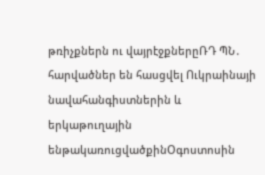թռիչքներն ու վայրէջքներըՌԴ ՊՆ․ հարվածներ են հասցվել Ուկրաինայի նավահանգիստներին և երկաթուղային ենթակառուցվածքինՕգոստոսին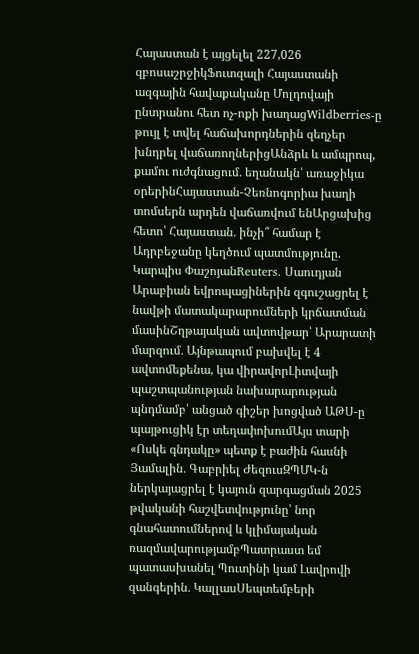Հայաստան է այցելել 227,026 զբոսաշրջիկՖուտզալի Հայաստանի ազգային հավաքականը Մոլդովայի ընտրանու հետ ոչ-ոքի խաղացWildberries-ը թույլ է տվել հաճախորդներին զեղչեր խնդրել վաճառողներիցԱնձրև և ամպրոպ, քամու ուժգնացում․ եղանակն՝ առաջիկա օրերինՀայաստան-Չեռնոգորիա խաղի տոմսերն արդեն վաճառվում ենԱրցախից հետո՝ Հայաստան․ ինչի՞ համար է Ադրբեջանը կեղծում պատմությունը. Կարպիս ՓաշոյանReuters․ Սաուդյան Արաբիան եվրոպացիներին զգուշացրել է նավթի մատակարարումների կրճատման մասինՇղթայական ավտովթար՝ Արարատի մարզում․ Այնթապում բախվել է 4 ավտոմեքենա, կա վիրավորԼիտվայի պաշտպանության նախարարության պնդմամբ՝ անցած գիշեր խոցված ԱԹՍ-ը պայթուցիկ էր տեղափոխումԱյս տարի «Ոսկե գնդակը» պետք է բաժին հասնի Յամալին․ Գաբրիել ԺեզուսԶՊՄԿ-ն ներկայացրել է կայուն զարգացման 2025 թվականի հաշվետվությունը՝ նոր գնահատումներով և կլիմայական ռազմավարությամբՊատրաստ եմ պատասխանել Պուտինի կամ Լավրովի զանգերին․ ԿալլասՍեպտեմբերի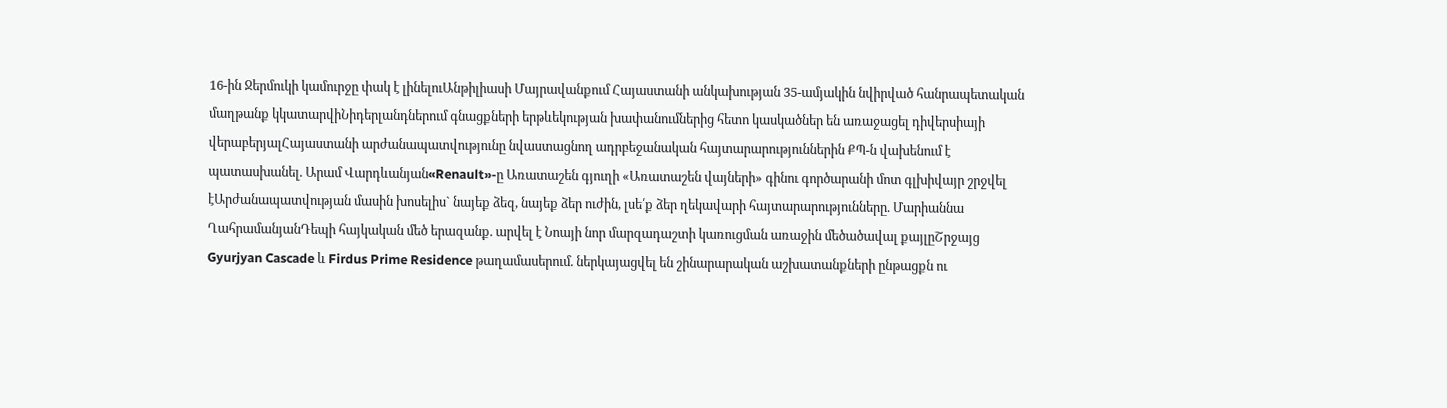16-ին Ջերմուկի կամուրջը փակ է լինելուԱնթիլիասի Մայրավանքում Հայաստանի անկախության 35-ամյակին նվիրված հանրապետական մաղթանք կկատարվիՆիդերլանդներում գնացքների երթևեկության խափանումներից հետո կասկածներ են առաջացել դիվերսիայի վերաբերյալՀայաստանի արժանապատվությունը նվաստացնող ադրբեջանական հայտարարություններին ՔՊ-ն վախենում է պատասխանել. Արամ Վարդևանյան«Renault»-ը Առատաշեն գյուղի «Առատաշեն վայների» գինու գործարանի մոտ գլխիվայր շրջվել էԱրժանապատվության մասին խոսելիս` նայեք ձեզ, նայեք ձեր ուժին, լսե՛ք ձեր ղեկավարի հայտարարությունները. Մարիաննա ՂահրամանյանԴեպի հայկական մեծ երազանք. արվել է Նոայի նոր մարզադաշտի կառուցման առաջին մեծածավալ քայլըՇրջայց Gyurjyan Cascade և Firdus Prime Residence թաղամասերում. ներկայացվել են շինարարական աշխատանքների ընթացքն ու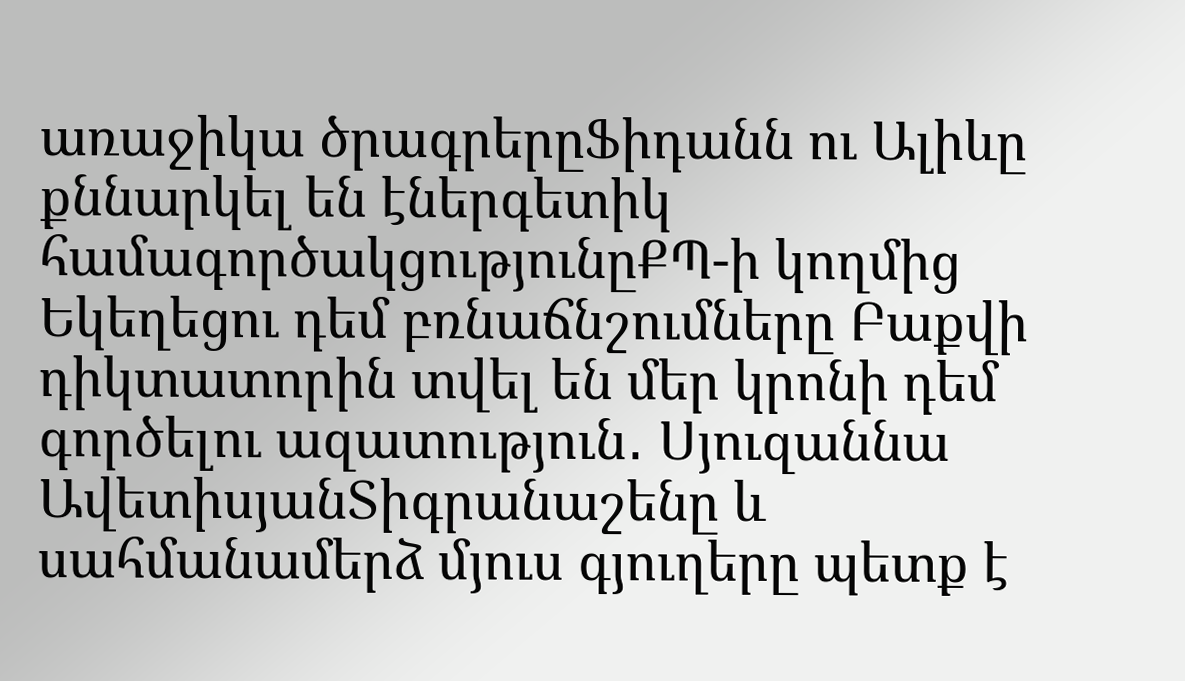առաջիկա ծրագրերըՖիդանն ու Ալիևը քննարկել են էներգետիկ համագործակցությունըՔՊ-ի կողմից Եկեղեցու դեմ բռնաճնշումները Բաքվի դիկտատորին տվել են մեր կրոնի դեմ գործելու ազատություն․ Սյուզաննա ԱվետիսյանՏիգրանաշենը և սահմանամերձ մյուս գյուղերը պետք է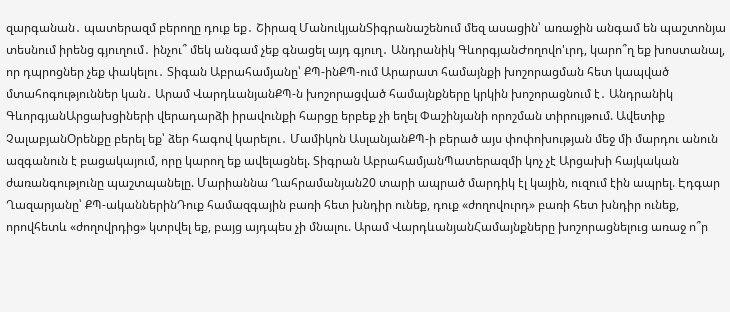զարգանան․ պատերազմ բերողը դուք եք․ Շիրազ ՄանուկյանՏիգրանաշենում մեզ ասացին՝ առաջին անգամ են պաշտոնյա տեսնում իրենց գյուղում․ ինչու՞ մեկ անգամ չեք գնացել այդ գյուղ․ Անդրանիկ ԳևորգյանԺողովո'ւրդ, կարո՞ղ եք խոստանալ, որ դպրոցներ չեք փակելու․ Տիգան Աբրահամյանը՝ ՔՊ-ինՔՊ-ում Արարատ համայնքի խոշորացման հետ կապված մտահոգություններ կան․ Արամ ՎարդևանյանՔՊ-ն խոշորացված համայնքները կրկին խոշորացնում է․ Անդրանիկ ԳևորգյանԱրցախցիների վերադարձի իրավունքի հարցը երբեք չի եղել Փաշինյանի որոշման տիրույթում. Ավետիք ՉալաբյանՕրենքը բերել եք՝ ձեր հագով կարելու․ Մամիկոն ԱսլանյանՔՊ-ի բերած այս փոփոխության մեջ մի մարդու անուն ազգանուն է բացակայում, որը կարող եք ավելացնել. Տիգրան ԱբրահամյանՊատերազմի կոչ չէ Արցախի հայկական ժառանգությունը պաշտպանելը. Մարիաննա Ղահրամանյան20 տարի ապրած մարդիկ էլ կային, ուզում էին ապրել. Էդգար Ղազարյանը՝ ՔՊ-ականներինԴուք համազգային բառի հետ խնդիր ունեք, դուք «ժողովուրդ» բառի հետ խնդիր ունեք, որովհետև «ժողովրդից» կտրվել եք, բայց այդպես չի մնալու. Արամ ՎարդևանյանՀամայնքները խոշորացնելուց առաջ ո՞ր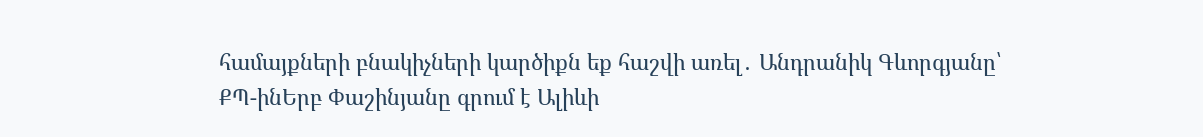համայքների բնակիչների կարծիքն եք հաշվի առել․ Անդրանիկ Գևորգյանը՝ ՔՊ-ինԵրբ Փաշինյանը գրում է Ալիևի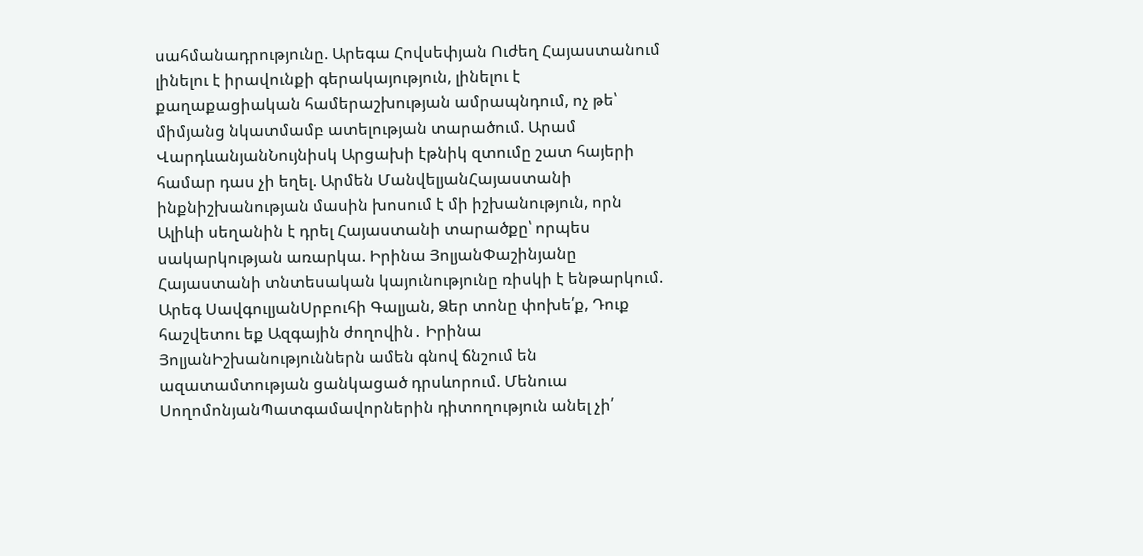սահմանադրությունը. Արեգա Հովսեփյան Ուժեղ Հայաստանում լինելու է իրավունքի գերակայություն, լինելու է քաղաքացիական համերաշխության ամրապնդում, ոչ թե՝ միմյանց նկատմամբ ատելության տարածում. Արամ ՎարդևանյանՆույնիսկ Արցախի էթնիկ զտումը շատ հայերի համար դաս չի եղել. Արմեն ՄանվելյանՀայաստանի ինքնիշխանության մասին խոսում է մի իշխանություն, որն Ալիևի սեղանին է դրել Հայաստանի տարածքը՝ որպես սակարկության առարկա. Իրինա ՅոլյանՓաշինյանը Հայաստանի տնտեսական կայունությունը ռիսկի է ենթարկում. Արեգ ՍավգուլյանՍրբուհի Գալյան, Ձեր տոնը փոխե՛ք, Դուք հաշվետու եք Ազգային ժողովին․ Իրինա ՅոլյանԻշխանություններն ամեն գնով ճնշում են ազատամտության ցանկացած դրսևորում. Մենուա ՍողոմոնյանՊատգամավորներին դիտողություն անել չի՛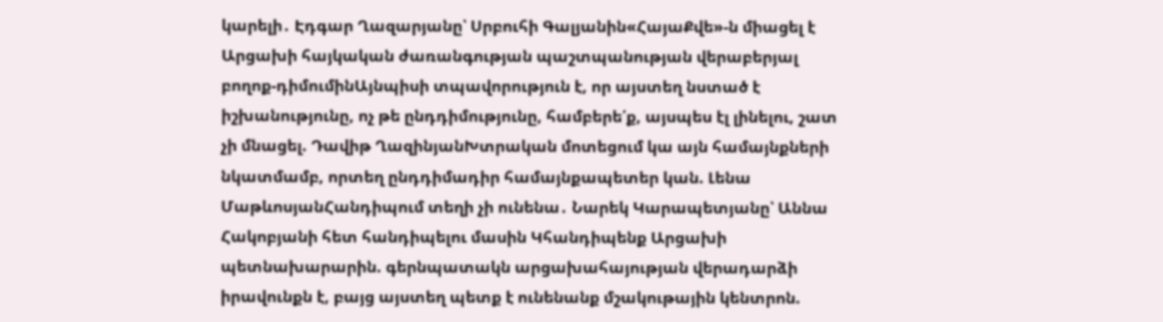կարելի․ Էդգար Ղազարյանը՝ Սրբուհի Գալյանին«ՀայաՔվե»-ն միացել է Արցախի հայկական ժառանգության պաշտպանության վերաբերյալ բողոք-դիմումինԱյնպիսի տպավորություն է, որ այստեղ նստած է իշխանությունը, ոչ թե ընդդիմությունը, համբերե՛ք, այսպես էլ լինելու, շատ չի մնացել. Դավիթ ՂազինյանԽտրական մոտեցում կա այն համայնքների նկատմամբ, որտեղ ընդդիմադիր համայնքապետեր կան. Լենա ՄաթևոսյանՀանդիպում տեղի չի ունենա․ Նարեկ Կարապետյանը՝ Աննա Հակոբյանի հետ հանդիպելու մասին Կհանդիպենք Արցախի պետնախարարին. գերնպատակն արցախահայության վերադարձի իրավունքն է, բայց այստեղ պետք է ունենանք մշակութային կենտրոն.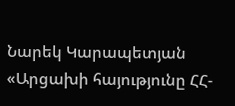Նարեկ Կարապետյան «Արցախի հայությունը ՀՀ-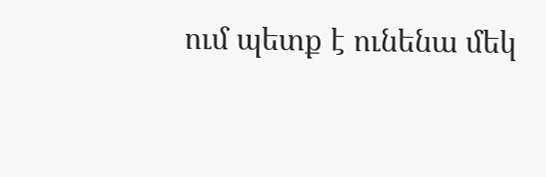ում պետք է ունենա մեկ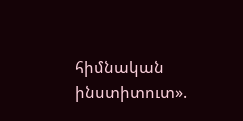հիմնական ինստիտուտ».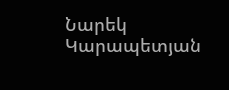Նարեկ Կարապետյան